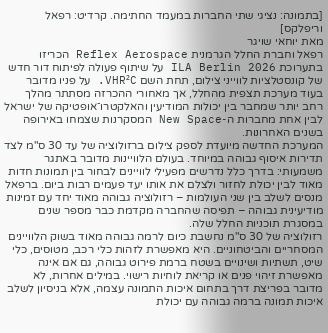[בתמונה: נציגי שתי החברות במעמד החתימה. קרדיט: רפאל וריפלקס]
מאת יוחאי שויגר
רפאל וחברת החלל הגרמנית Reflex Aerospace הכריזו בתערוכת ILA Berlin 2026 על שיתוף פעולה לפיתוח דור חדש של קונסטלציות לווייני צילום, תחת השם VHR²C. על פניו מדובר בעוד מערכת תצפית מהחלל, אך מאחורי ההכרזה מסתתר מהלך רחב יותר שמחבר בין יכולות המודיעין והאלקטרו־אופטיקה של ישראל לבין אחת מחברות ה-New Space המסקרנות שצמחו באירופה בשנים האחרונות.
המערכת החדשה מיועדת לספק צילום ברזולוציה של עד 30 ס"מ לצד תדירות איסוף גבוהה במיוחד. בעולם הלוויינות מדובר באתגר משמעותי: בדרך כלל נדרשים מפעילי לוויינים לבחור בין תמונות חדות מאוד לבין יכולת לחזור ולצלם את אותו יעד פעמים רבות ביום. ברפאל מנסים לשלב בין שני העולמות – רזולוציה גבוהה מאוד יחד עם זמינות מודיעינית גבוהה – תפיסה שהחברה מקדמת כבר מספר שנים במסגרת תוכניות החלל שלה.
רזולוציה של 30 ס"מ נחשבת כיום לרמה גבוהה מאוד בשוק הלוויינים המסחריים והביטחוניים. היא מאפשרת לזהות כלי רכב, מטוסים, כלי שיט, תשתיות ושינויים בשטח ברמת פירוט גבוהה, גם אם אינה מאפשרת זיהוי פנים או קריאת לוחיות רישוי. במילים אחרות, לא מדובר בפריצת דרך בתחום איכות התמונה עצמה, אלא בניסיון לשלב איכות תמונה ברמה גבוהה עם יכולת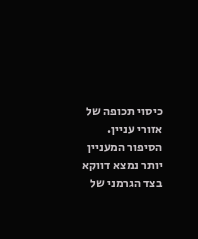כיסוי תכופה של אזורי עניין.
הסיפור המעניין יותר נמצא דווקא בצד הגרמני של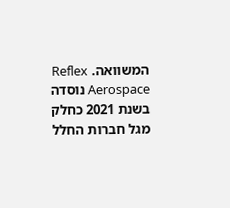המשוואה. Reflex Aerospace נוסדה בשנת 2021 כחלק מגל חברות החלל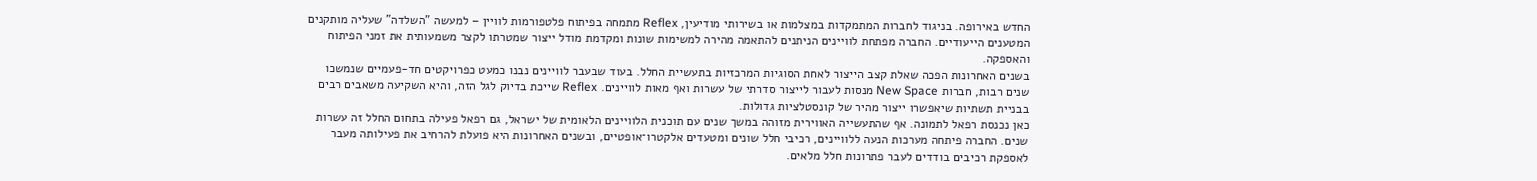החדש באירופה. בניגוד לחברות המתמקדות במצלמות או בשירותי מודיעין, Reflex מתמחה בפיתוח פלטפורמות לוויין – למעשה "השלדה" שעליה מותקנים המטענים הייעודיים. החברה מפתחת לוויינים הניתנים להתאמה מהירה למשימות שונות ומקדמת מודל ייצור שמטרתו לקצר משמעותית את זמני הפיתוח והאספקה.
בשנים האחרונות הפכה שאלת קצב הייצור לאחת הסוגיות המרכזיות בתעשיית החלל. בעוד שבעבר לוויינים נבנו כמעט כפרויקטים חד-פעמיים שנמשכו שנים רבות, חברות New Space מנסות לעבור לייצור סדרתי של עשרות ואף מאות לוויינים. Reflex שייכת בדיוק לגל הזה, והיא השקיעה משאבים רבים בבניית תשתיות שיאפשרו ייצור מהיר של קונסטלציות גדולות.
כאן נכנסת רפאל לתמונה. אף שהתעשייה האווירית מזוהה במשך שנים עם תוכנית הלוויינים הלאומית של ישראל, גם רפאל פעילה בתחום החלל זה עשרות שנים. החברה פיתחה מערכות הנעה ללוויינים, רכיבי חלל שונים ומטעדים אלקטרו־אופטיים, ובשנים האחרונות היא פועלת להרחיב את פעילותה מעבר לאספקת רכיבים בודדים לעבר פתרונות חלל מלאים.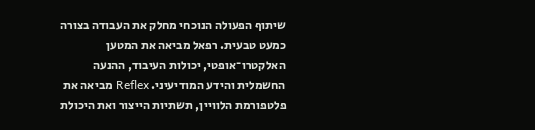שיתוף הפעולה הנוכחי מחלק את העבודה בצורה כמעט טבעית. רפאל מביאה את המטען האלקטרו־אופטי, יכולות העיבוד, ההנעה החשמלית והידע המודיעיני. Reflex מביאה את פלטפורמת הלוויין, תשתיות הייצור ואת היכולת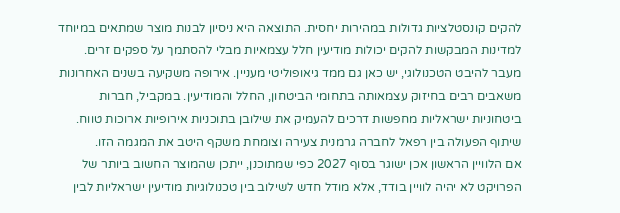להקים קונסטלציות גדולות במהירות יחסית. התוצאה היא ניסיון לבנות מוצר שמתאים במיוחד למדינות המבקשות להקים יכולות מודיעין חלל עצמאיות מבלי להסתמך על ספקים זרים.
מעבר להיבט הטכנולוגי, יש כאן גם ממד גיאופוליטי מעניין. אירופה משקיעה בשנים האחרונות משאבים רבים בחיזוק עצמאותה בתחומי הביטחון, החלל והמודיעין. במקביל, חברות ביטחוניות ישראליות מחפשות דרכים להעמיק את שילובן בתוכניות אירופיות ארוכות טווח. שיתוף הפעולה בין רפאל לחברה גרמנית צעירה וצומחת משקף היטב את המגמה הזו.
אם הלוויין הראשון אכן ישוגר בסוף 2027 כפי שמתוכנן, ייתכן שהמוצר החשוב ביותר של הפרויקט לא יהיה לוויין בודד, אלא מודל חדש לשילוב בין טכנולוגיות מודיעין ישראליות לבין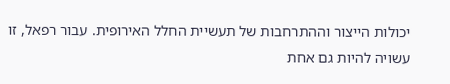יכולות הייצור וההתרחבות של תעשיית החלל האירופית. עבור רפאל, זו עשויה להיות גם אחת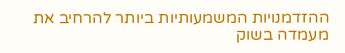ההזדמנויות המשמעותיות ביותר להרחיב את מעמדה בשוק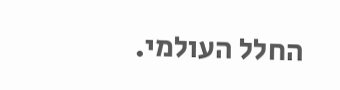החלל העולמי.